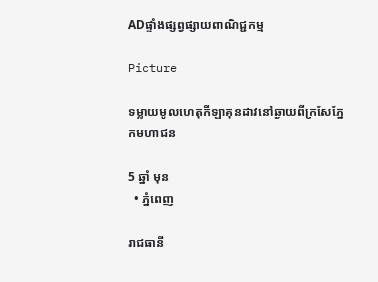ADផ្ទាំងផ្សព្វផ្សាយពាណិជ្ជកម្ម

Picture

ទម្លាយមូលហេតុកីឡាគុនដាវនៅឆ្ងាយពីក្រសែភ្នែកមហាជន

5 ឆ្នាំ មុន
  • ភ្នំពេញ

រាជធានី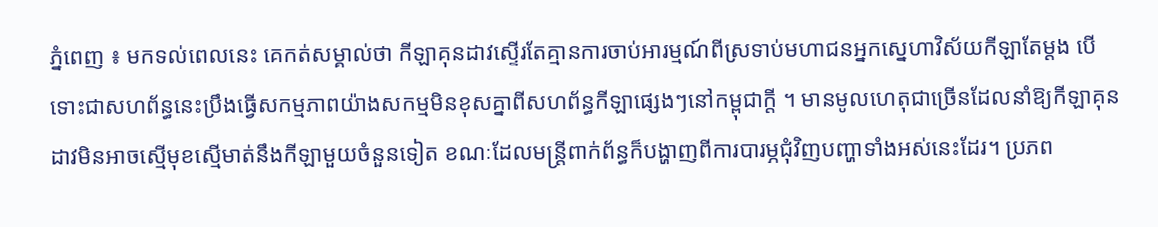ភ្នំពេញ ៖ មកទល់ពេលនេះ គេកត់សម្គាល់ថា កីឡាគុនដាវស្ទើរតែគ្មានការចាប់អារម្មណ៍ពីស្រទាប់មហាជនអ្នកស្នេហាវិស័យកីឡាតែម្ដង បើទោះជាសហព័ន្ធនេះប្រឹងធ្វើសកម្មភាពយ៉ាងសកម្មមិនខុសគ្នាពីសហព័ន្ធកីឡាផ្សេងៗនៅកម្ពុជាក្តី ។ មានមូលហេតុជាច្រើនដែលនាំឱ្យកីឡាគុនដាវមិនអាចស្មើមុខស្មើមាត់នឹងកីឡាមួយចំនួនទៀត ខណៈដែលមន្ត្រីពាក់ព័ន្ធក៏បង្ហាញពីការបារម្ភជុំវិញបញ្ហាទាំងអស់នេះដែរ។ ប្រភព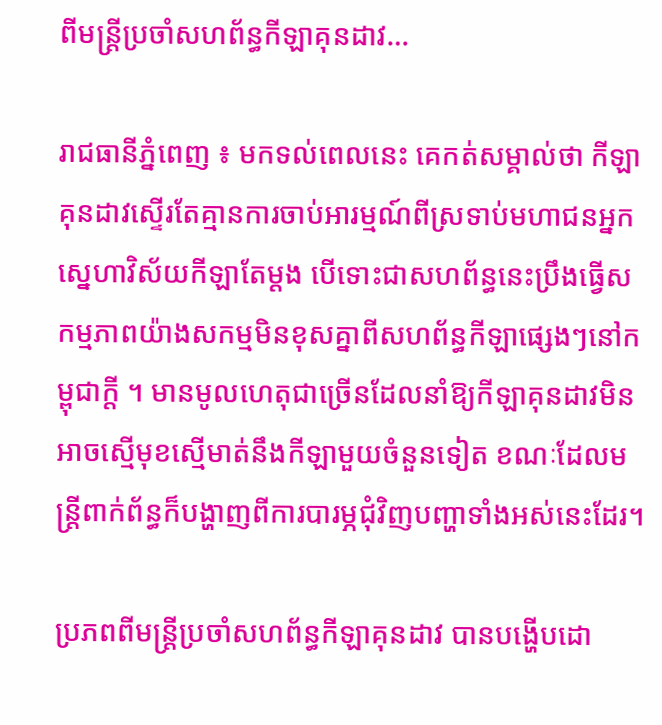ពីមន្ត្រីប្រចាំសហព័ន្ធកីឡាគុនដាវ…

រាជធានីភ្នំពេញ ៖ មកទល់ពេលនេះ គេកត់សម្គាល់ថា កីឡាគុនដាវស្ទើរតែគ្មានការចាប់អារម្មណ៍ពីស្រទាប់មហាជនអ្នកស្នេហាវិស័យកីឡាតែម្ដង បើទោះជាសហព័ន្ធនេះប្រឹងធ្វើសកម្មភាពយ៉ាងសកម្មមិនខុសគ្នាពីសហព័ន្ធកីឡាផ្សេងៗនៅកម្ពុជាក្តី ។ មានមូលហេតុជាច្រើនដែលនាំឱ្យកីឡាគុនដាវមិនអាចស្មើមុខស្មើមាត់នឹងកីឡាមួយចំនួនទៀត ខណៈដែលមន្ត្រីពាក់ព័ន្ធក៏បង្ហាញពីការបារម្ភជុំវិញបញ្ហាទាំងអស់នេះដែរ។

ប្រភពពីមន្ត្រីប្រចាំសហព័ន្ធកីឡាគុនដាវ បានបង្ហើបដោ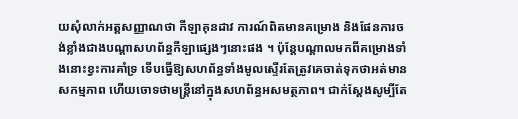យសុំលាក់អត្តសញ្ញាណថា កីឡាគុនដាវ ការណ៍ពិតមានគម្រោង និងផែនការចង់ខ្លាំងជាងបណ្ដាសហព័ន្ធកីឡាផ្សេងៗនោះផង ។ ប៉ុន្តែបណ្ដាលមកពីគម្រោងទាំងនោះខ្វះការគាំទ្រ ទើបធ្វើឱ្យសហព័ន្ធទាំងមូលស្ទើរតែត្រូវគេចាត់ទុកថាអត់មានសកម្មភាព ហើយចោទថាមន្ត្រីនៅក្នុងសហព័ន្ធអសមត្ថភាព។ ជាក់ស្ដែងសូម្បីតែ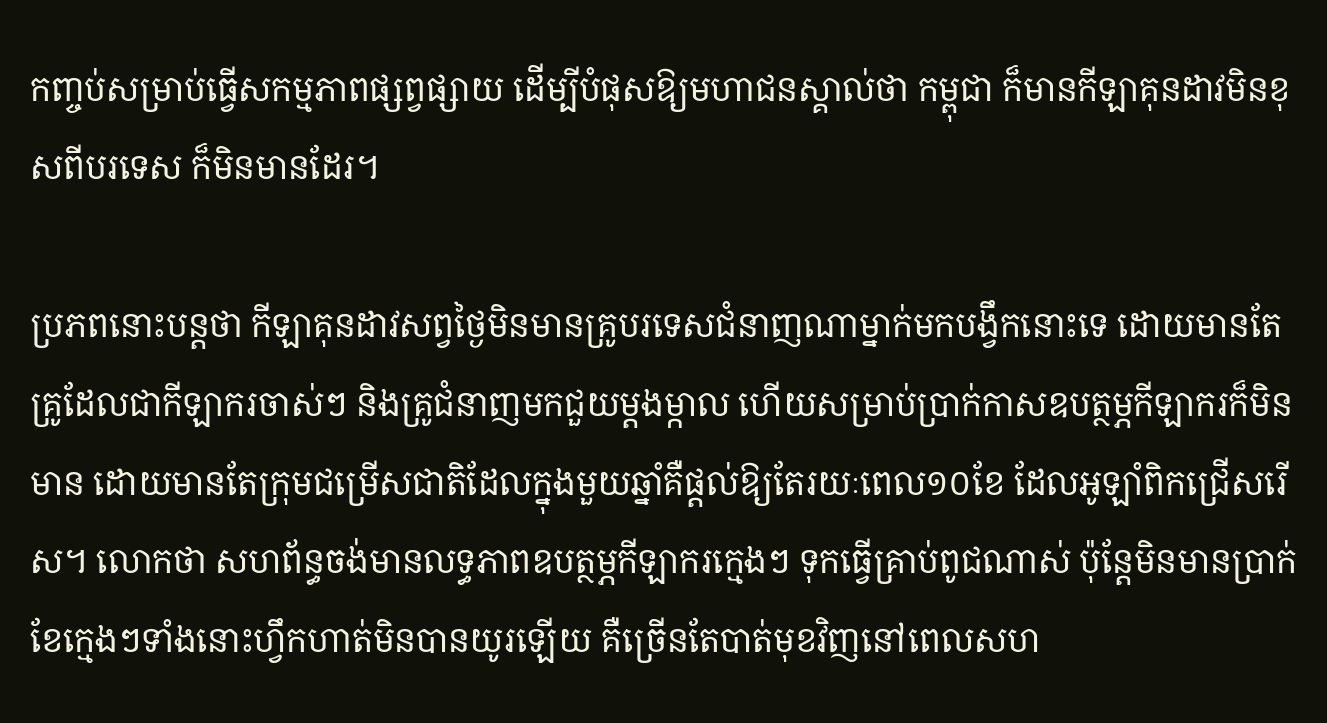កញ្ចប់សម្រាប់ធ្វើសកម្មភាពផ្សព្វផ្សាយ ដើម្បីបំផុសឱ្យមហាជនស្គាល់ថា កម្ពុជា ក៏មានកីឡាគុនដាវមិនខុសពីបរទេស ក៏មិនមានដែរ។

ប្រភពនោះបន្តថា កីឡាគុនដាវសព្វថ្ងៃមិនមានគ្រូបរទេសជំនាញណាម្នាក់មកបង្វឹកនោះទេ ដោយមានតែគ្រូដែលជាកីឡាករចាស់ៗ និងគ្រូជំនាញមកជួយម្ដងម្កាល ហើយសម្រាប់ប្រាក់កាសឧបត្ថម្ភកីឡាករក៏មិនមាន ដោយមានតែក្រុមជម្រើសជាតិដែលក្នុងមួយឆ្នាំគឺផ្ដល់ឱ្យតែរយៈពេល១០ខែ ដែលអូឡាំពិកជ្រើសរើស។ លោកថា សហព័ន្ធចង់មានលទ្ធភាពឧបត្ថម្ភកីឡាករក្មេងៗ ទុកធ្វើគ្រាប់ពូជណាស់ ប៉ុន្តែមិនមានប្រាក់ខែក្មេងៗទាំងនោះហ្វឹកហាត់មិនបានយូរឡើយ គឺច្រើនតែបាត់មុខវិញនៅពេលសហ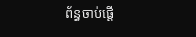ព័ន្ធចាប់ផ្ដើ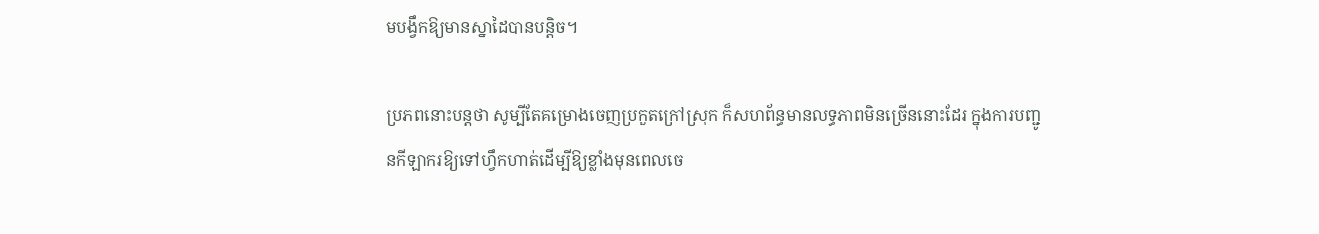មបង្វឹកឱ្យមានស្នាដៃបានបន្តិច។

ប្រភពនោះបន្តថា សូម្បីតែគម្រោងចេញប្រកួតក្រៅស្រុក ក៏សហព័ន្ធមានលទ្ធភាពមិនច្រើននោះដែរ ក្នុងការបញ្ជូនកីឡាករឱ្យទៅហ្វឹកហាត់ដើម្បីឱ្យខ្លាំងមុនពេលចេ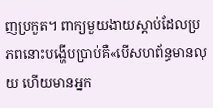ញប្រកួត។ ពាក្យមួយងាយស្ដាប់ដែលប្រភពនោះបង្ហើបប្រាប់គឺ«បើសហព័ន្ធមានលុយ ហើយមានអ្នក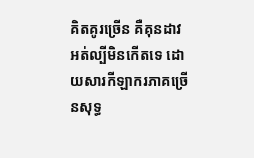គិតគូរច្រើន គឺគុនដាវអត់ល្បីមិនកើតទេ ដោយសារកីឡាករភាគច្រើនសុទ្ធ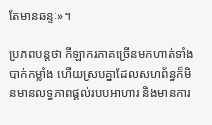តែមានឆន្ទៈ»។

ប្រភពបន្តថា កីឡាករភាគច្រើនមកហាត់ទាំងបាក់កម្លាំង ហើយស្របគ្នាដែលសហព័ន្ធក៏មិនមានលទ្ធភាពផ្ដល់របបអាហារ និងមានការ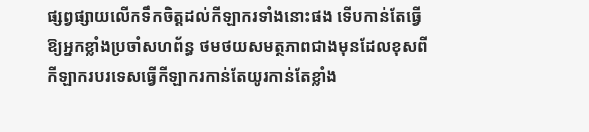ផ្សព្វផ្សាយលើកទឹកចិត្តដល់កីឡាករទាំងនោះផង ទើបកាន់តែធ្វើឱ្យអ្នកខ្លាំងប្រចាំសហព័ន្ធ ថមថយសមត្ថភាពជាងមុនដែលខុសពីកីឡាករបរទេសធ្វើកីឡាករកាន់តែយូរកាន់តែខ្លាំង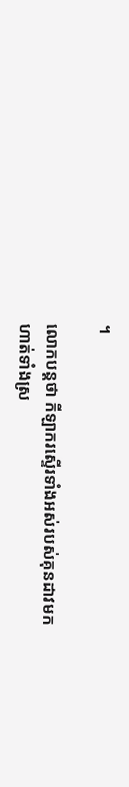។

លោកបន្តថា កីឡាករស្ទើរទាំងអស់របស់គុនដាវមកហាត់ទាំងស្រ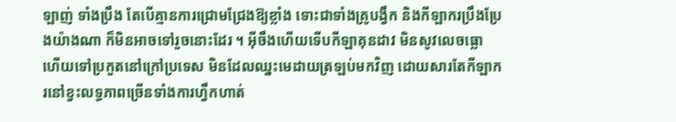ឡាញ់ ទាំងប្រឹង តែបើគ្មានការជ្រោមជ្រែងឱ្យខ្លាំង ទោះជាទាំងគ្រូបង្វឹក និងកីឡាករប្រឹងប្រែងយ៉ាងណា ក៏មិនអាចទៅរួចនោះដែរ ។ អ៊ីចឹងហើយទើបកីឡាគុនដាវ មិនសូវលេចធ្លោ ហើយទៅប្រកួតនៅក្រៅប្រទេស មិនដែលឈ្នះមេដាយត្រឡប់មកវិញ ដោយសារតែកីឡាករនៅខ្វះលទ្ធភាពច្រើនទាំងការហ្វឹកហាត់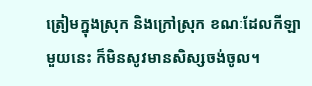ត្រៀមក្នុងស្រុក និងក្រៅស្រុក ខណៈដែលកីឡាមួយនេះ ក៏មិនសូវមានសិស្សចង់ចូល។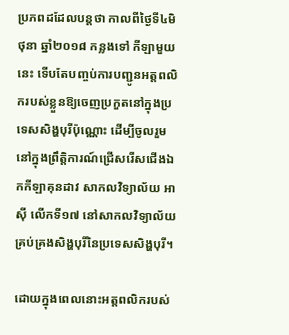ប្រភពដដែលបន្តថា កាលពីថ្ងៃទី៤មិថុនា ឆ្នាំ២០១៨ កន្លងទៅ កីឡាមួយនេះ ទើបតែបញ្ចប់ការបញ្ជូនអត្តពលិករបស់ខ្លួនឱ្យចេញប្រកួតនៅក្នុងប្រទេសសិង្ហបុរីប៉ុណ្ណោះ ដើម្បីចូលរួមនៅក្នុងព្រឹត្តិការណ៍ជ្រើសរើសជើងឯកកីឡាគុនដាវ សាកលវិទ្យាល័យ អាស៊ី លើកទី១៧ នៅសាកលវិទ្យាល័យគ្រប់គ្រងសិង្ហបុរីនៃប្រទេសសិង្ហបុរី។

ដោយក្នុងពេលនោះអត្តពលិករបស់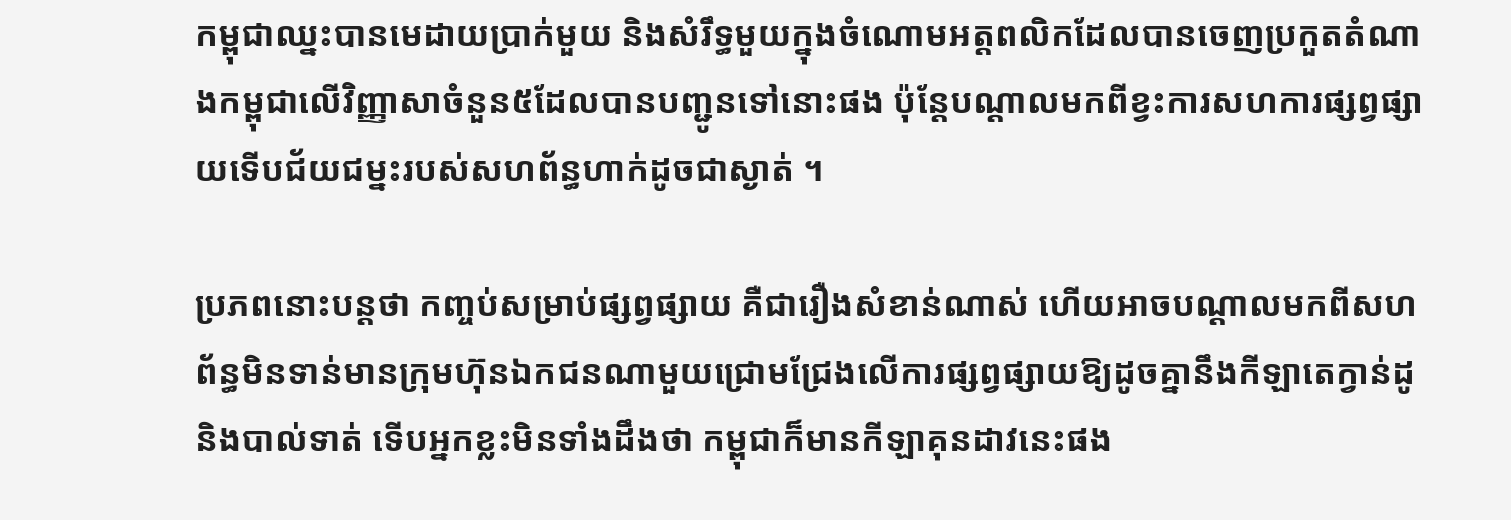កម្ពុជាឈ្នះបានមេដាយប្រាក់មួយ និងសំរឹទ្ធមួយក្នុងចំណោមអត្តពលិកដែលបានចេញប្រកួតតំណាងកម្ពុជាលើវិញ្ញាសាចំនួន៥ដែលបានបញ្ជូនទៅនោះផង ប៉ុន្តែបណ្ដាលមកពីខ្វះការសហការផ្សព្វផ្សាយទើបជ័យជម្នះរបស់សហព័ន្ធហាក់ដូចជាស្ងាត់ ។

ប្រភពនោះបន្តថា កញ្ចប់សម្រាប់ផ្សព្វផ្សាយ គឺជារឿងសំខាន់ណាស់ ហើយអាចបណ្ដាលមកពីសហព័ន្ធមិនទាន់មានក្រុមហ៊ុនឯកជនណាមួយជ្រោមជ្រែងលើការផ្សព្វផ្សាយឱ្យដូចគ្នានឹងកីឡាតេក្វាន់ដូ និងបាល់ទាត់ ទើបអ្នកខ្លះមិនទាំងដឹងថា កម្ពុជាក៏មានកីឡាគុនដាវនេះផង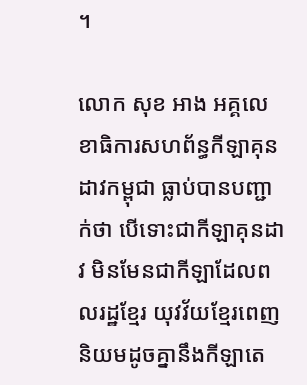។

លោក សុខ អាង អគ្គលេខាធិការសហព័ន្ធកីឡាគុនដាវកម្ពុជា ធ្លាប់បានបញ្ជាក់ថា បើទោះជាកីឡាគុនដាវ មិនមែនជាកីឡាដែលពលរដ្ឋខ្មែរ យុវវ័យខ្មែរពេញនិយមដូចគ្នានឹងកីឡាតេ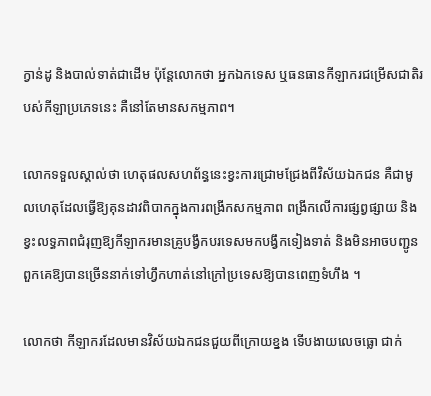ក្វាន់ដូ និងបាល់ទាត់ជាដើម ប៉ុន្តែលោកថា អ្នកឯកទេស ឬធនធានកីឡាករជម្រើសជាតិរបស់កីឡាប្រភេទនេះ គឺនៅតែមានសកម្មភាព។

លោកទទួលស្គាល់ថា ហេតុផលសហព័ន្ធនេះខ្វះការជ្រោមជ្រែងពីវិស័យឯកជន គឺជាមូលហេតុដែលធ្វើឱ្យគុនដាវពិបាកក្នុងការពង្រីកសកម្មភាព ពង្រីកលើការផ្សព្វផ្សាយ និងខ្វះលទ្ធភាពជំរុញឱ្យកីឡាករមានគ្រូបង្វឹកបរទេសមកបង្វឹកទៀងទាត់ និងមិនអាចបញ្ជូនពួកគេឱ្យបានច្រើននាក់ទៅហ្វឹកហាត់នៅក្រៅប្រទេសឱ្យបានពេញទំហឹង ។

លោកថា កីឡាករដែលមានវិស័យឯកជនជួយពីក្រោយខ្នង ទើបងាយលេចធ្លោ ជាក់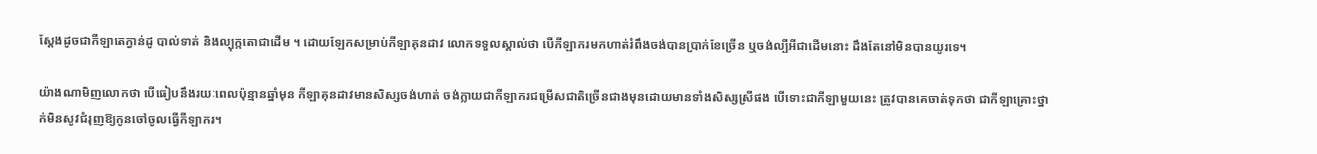ស្ដែងដូចជាកីឡាតេក្វាន់ដូ បាល់ទាត់ និងល្បុក្កតោជាដើម ។ ដោយឡែកសម្រាប់កីឡាគុនដាវ លោកទទួលស្គាល់ថា បើកីឡាករមកហាត់រំពឹងចង់បានប្រាក់ខែច្រើន ឬចង់ល្បីអីជាដើមនោះ ដឹងតែនៅមិនបានយូរទេ។

យ៉ាងណាមិញលោកថា បើធៀបនឹងរយៈពេលប៉ុន្មានឆ្នាំមុន កីឡាគុនដាវមានសិស្សចង់ហាត់ ចង់ក្លាយជាកីឡាករជម្រើសជាតិច្រើនជាងមុនដោយមានទាំងសិស្សស្រីផង បើទោះជាកីឡាមួយនេះ ត្រូវបានគេចាត់ទុកថា ជាកីឡាគ្រោះថ្នាក់មិនសូវជំរុញឱ្យកូនចៅចូលធ្វើកីឡាករ។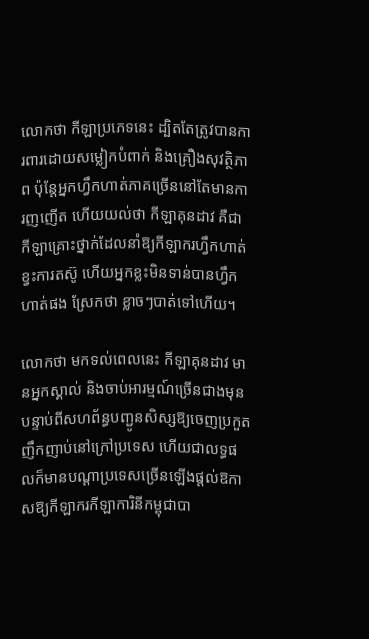លោកថា កីឡាប្រភេទនេះ ដ្បិតតែត្រូវបានការពារដោយសម្លៀកបំពាក់ និងគ្រឿងសុវត្ថិភាព ប៉ុន្តែអ្នកហ្វឹកហាត់ភាគច្រើននៅតែមានការញញើត ហើយយល់ថា កីឡាគុនដាវ គឺជាកីឡាគ្រោះថ្នាក់ដែលនាំឱ្យកីឡាករហ្វឹកហាត់ខ្វះការតស៊ូ ហើយអ្នកខ្លះមិនទាន់បានហ្វឹកហាត់ផង ស្រែកថា ខ្លាចៗបាត់ទៅហើយ។

លោកថា មកទល់ពេលនេះ កីឡាគុនដាវ មានអ្នកស្គាល់ និងចាប់អារម្មណ៍ច្រើនជាងមុន បន្ទាប់ពីសហព័ន្ធបញ្ជូនសិស្សឱ្យចេញប្រកួតញឹកញាប់នៅក្រៅប្រទេស ហើយជាលទ្ធផលក៏មានបណ្ដាប្រទេសច្រើនឡើងផ្ដល់ឱកាសឱ្យកីឡាករកីឡាការិនីកម្ពុជាបា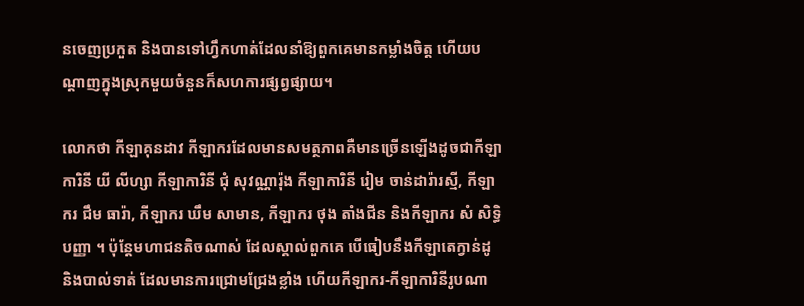នចេញប្រកួត និងបានទៅហ្វឹកហាត់ដែលនាំឱ្យពួកគេមានកម្លាំងចិត្ត ហើយបណ្ដាញក្នុងស្រុកមួយចំនួនក៏សហការផ្សព្វផ្សាយ។

លោកថា កីឡាគុនដាវ កីឡាករដែលមានសមត្ថភាពគឺមានច្រើនឡើងដូចជាកីឡាការិនី យី លីហ្សា កីឡាការិនី ជុំ សុវណ្ណារ៉ុង កីឡាការិនី រៀម ចាន់ដារ៉ារស្មី, កីឡាករ ជឹម ធារ៉ា, កីឡាករ ឃឹម សាមាន, កីឡាករ ថុង តាំងជីន និងកីឡាករ សំ សិទ្ធិបញ្ញា ។ ប៉ុន្តែមហាជនតិចណាស់ ដែលស្គាល់ពួកគេ បើធៀបនឹងកីឡាតេក្វាន់ដូ និងបាល់ទាត់ ដែលមានការជ្រោមជ្រែងខ្លាំង ហើយកីឡាករ-កីឡាការិនីរូបណា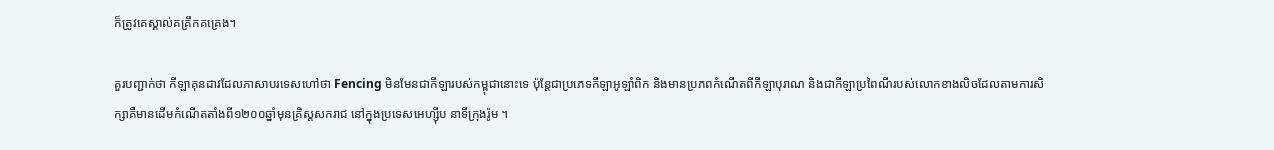ក៏ត្រូវគេស្គាល់គគ្រឹកគគ្រេង។

គួរបញ្ជាក់ថា កីឡាគុនដាវដែលភាសាបរទេសហៅថា Fencing មិនមែនជាកីឡារបស់កម្ពុជានោះទេ ប៉ុន្តែជាប្រភេទកីឡាអូឡាំពិក និងមានប្រភពកំណើតពីកីឡាបុរាណ និងជាកីឡាប្រពៃណីរបស់លោកខាងលិចដែលតាមការសិក្សាគឺមានដើមកំណើតតាំងពី១២០០ឆ្នាំមុនគ្រិស្ដសករាជ នៅក្នុងប្រទេសអេហ្ស៊ីប នាទីក្រុងរ៉ូម ។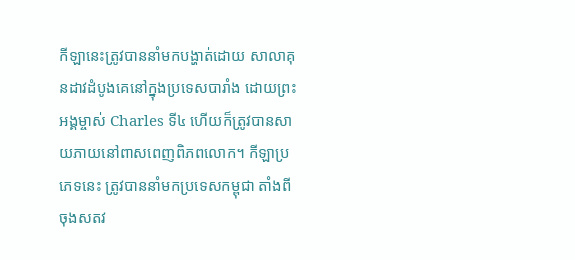កីឡានេះត្រូវបាននាំមកបង្ហាត់ដោយ សាលាគុនដាវដំបូងគេនៅក្នុងប្រទេសបារាំង ដោយព្រះអង្គម្ចាស់ Charles ទី៤ ហើយក៏ត្រូវបានសាយភាយនៅពាសពេញពិភពលោក។ កីឡាប្រភេទនេះ ត្រូវបាននាំមកប្រទេសកម្ពុជា តាំងពីចុងសតវ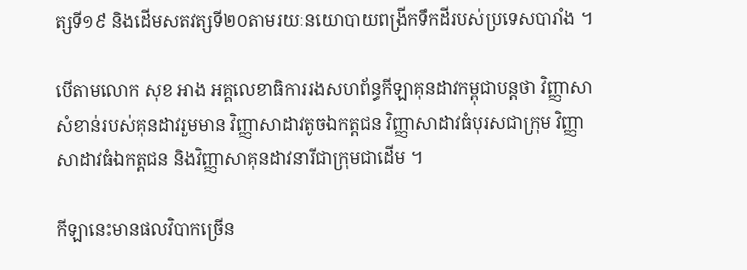ត្សទី១៩ និងដើមសតវត្សទី២០តាមរយៈនយោបាយពង្រីកទឹកដីរបស់ប្រទេសបារាំង ។

បើតាមលោក សុខ អាង អគ្គលេខាធិការរងសហព័ន្ធកីឡាគុនដាវកម្ពុជាបន្តថា វិញ្ញាសា
សំខាន់របស់គុនដាវរួមមាន វិញ្ញាសាដាវតូចឯកត្តជន វិញ្ញាសាដាវធំបុរសជាក្រុម វិញ្ញាសាដាវធំឯកត្តជន និងវិញ្ញាសាគុនដាវនារីជាក្រុមជាដើម ។

កីឡានេះមានផលវិបាកច្រើន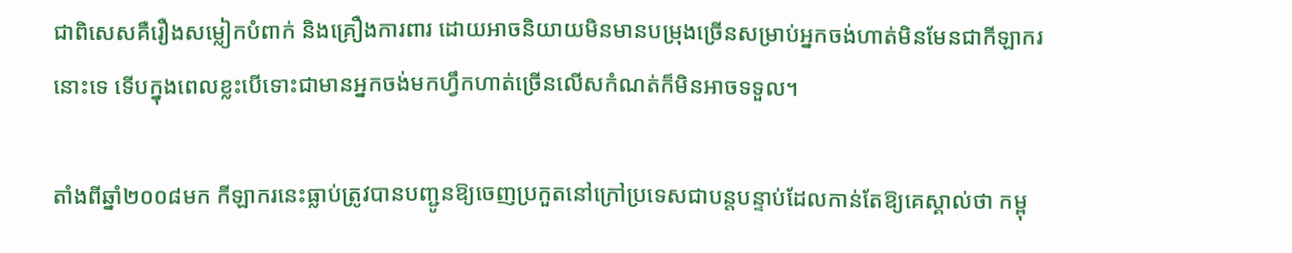ជាពិសេសគឺរឿងសម្លៀកបំពាក់ និងគ្រឿងការពារ ដោយអាចនិយាយមិនមានបម្រុងច្រើនសម្រាប់អ្នកចង់ហាត់មិនមែនជាកីឡាករនោះទេ ទើបក្នុងពេលខ្លះបើទោះជាមានអ្នកចង់មកហ្វឹកហាត់ច្រើនលើសកំណត់ក៏មិនអាចទទួល។

តាំងពីឆ្នាំ២០០៨មក កីឡាករនេះធ្លាប់ត្រូវបានបញ្ជូនឱ្យចេញប្រកួតនៅក្រៅប្រទេសជាបន្តបន្ទាប់ដែលកាន់តែឱ្យគេស្គាល់ថា កម្ពុ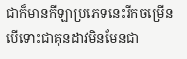ជាក៏មានកីឡាប្រភេទនេះរីកចម្រើន បើទោះជាគុនដាវមិនមែនជា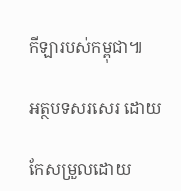កីឡារបស់កម្ពុជា៕

អត្ថបទសរសេរ ដោយ

កែសម្រួលដោយ